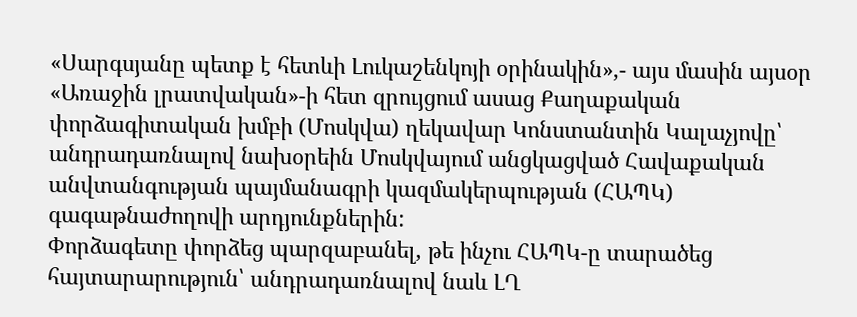«Սարգսյանը պետք է հետևի Լուկաշենկոյի օրինակին»,- այս մասին այսօր «Առաջին լրատվական»-ի հետ զրույցում ասաց Քաղաքական փորձագիտական խմբի (Մոսկվա) ղեկավար Կոնստանտին Կալաչյովը՝ անդրադառնալով նախօրեին Մոսկվայում անցկացված Հավաքական անվտանգության պայմանագրի կազմակերպության (ՀԱՊԿ) գագաթնաժողովի արդյունքներին:
Փորձագետը փորձեց պարզաբանել, թե ինչու ՀԱՊԿ-ը տարածեց հայտարարություն՝ անդրադառնալով նաև ԼՂ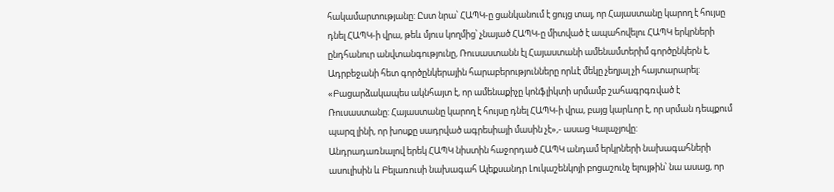հակամարտությանը: Ըստ նրա՝ ՀԱՊԿ-ը ցանկանում է ցույց տալ, որ Հայաստանը կարող է հույսը դնել ՀԱՊԿ-ի վրա, թեև մյուս կողմից՝ չնայած ՀԱՊԿ-ը միտված է ապահովելու ՀԱՊԿ երկրների ընդհանուր անվտանգությունը, Ռուսաստանն էլ Հայաստանի ամենամտերիմ գործընկերն է, Ադրբեջանի հետ գործընկերային հարաբերությունները որևէ մեկը չեղյալ չի հայտարարել: «Բացարձակապես ակնհայտ է, որ ամենաքիչը կոնֆլիկտի սրմամբ շահագրգռված է Ռուսաստանը: Հայաստանը կարող է հույսը դնել ՀԱՊԿ-ի վրա, բայց կարևոր է, որ սրման դեպքում պարզ լինի, որ խոսքը սադրված ագրեսիայի մասին չէ»,- ասաց Կալաչյովը:
Անդրադառնալով երեկ ՀԱՊԿ նիստին հաջորդած ՀԱՊԿ անդամ երկրների նախագահների ասուլիսին և Բելառուսի նախագահ Ալեքսանդր Լուկաշենկոյի բոցաշունչ ելույթին՝ նա ասաց, որ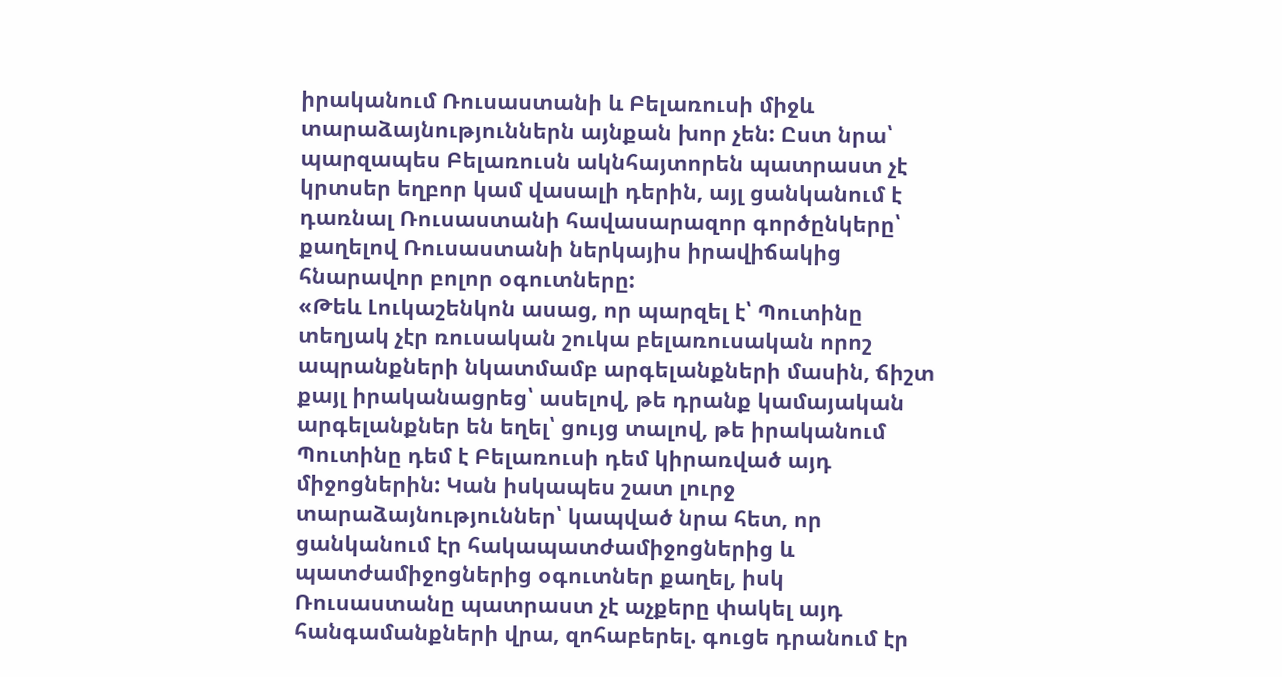իրականում Ռուսաստանի և Բելառուսի միջև տարաձայնություններն այնքան խոր չեն: Ըստ նրա՝ պարզապես Բելառուսն ակնհայտորեն պատրաստ չէ կրտսեր եղբոր կամ վասալի դերին, այլ ցանկանում է դառնալ Ռուսաստանի հավասարազոր գործընկերը՝ քաղելով Ռուսաստանի ներկայիս իրավիճակից հնարավոր բոլոր օգուտները:
«Թեև Լուկաշենկոն ասաց, որ պարզել է՝ Պուտինը տեղյակ չէր ռուսական շուկա բելառուսական որոշ ապրանքների նկատմամբ արգելանքների մասին, ճիշտ քայլ իրականացրեց՝ ասելով, թե դրանք կամայական արգելանքներ են եղել՝ ցույց տալով, թե իրականում Պուտինը դեմ է Բելառուսի դեմ կիրառված այդ միջոցներին: Կան իսկապես շատ լուրջ տարաձայնություններ՝ կապված նրա հետ, որ ցանկանում էր հակապատժամիջոցներից և պատժամիջոցներից օգուտներ քաղել, իսկ Ռուսաստանը պատրաստ չէ աչքերը փակել այդ հանգամանքների վրա, զոհաբերել. գուցե դրանում էր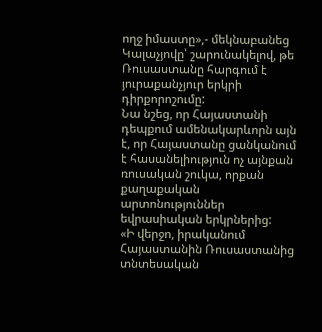ողջ իմաստը»,- մեկնաբանեց Կալաչյովը՝ շարունակելով, թե Ռուսաստանը հարգում է յուրաքանչյուր երկրի դիրքորոշումը:
Նա նշեց, որ Հայաստանի դեպքում ամենակարևորն այն է, որ Հայաստանը ցանկանում է հասանելիություն ոչ այնքան ռուսական շուկա, որքան քաղաքական արտոնություններ եվրասիական երկրներից:
«Ի վերջո, իրականում Հայաստանին Ռուսաստանից տնտեսական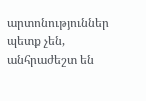արտոնություններ պետք չեն, անհրաժեշտ են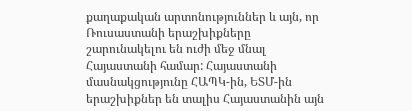քաղաքական արտոնություններ և այն, որ Ռուսաստանի երաշխիքները շարունակելու են ուժի մեջ մնալ Հայաստանի համար: Հայաստանի մասնակցությունը ՀԱՊԿ-ին, ԵՏՄ-ին երաշխիքներ են տալիս Հայաստանին այն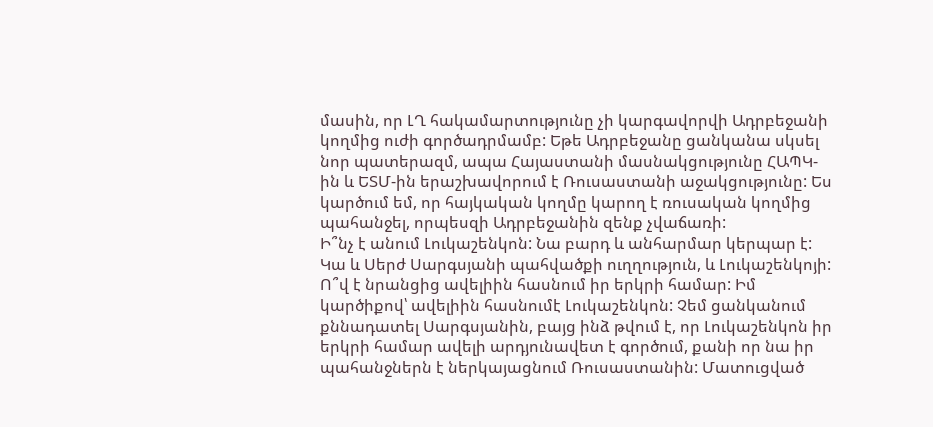մասին, որ ԼՂ հակամարտությունը չի կարգավորվի Ադրբեջանի կողմից ուժի գործադրմամբ: Եթե Ադրբեջանը ցանկանա սկսել նոր պատերազմ, ապա Հայաստանի մասնակցությունը ՀԱՊԿ-ին և ԵՏՄ-ին երաշխավորում է Ռուսաստանի աջակցությունը: Ես կարծում եմ, որ հայկական կողմը կարող է ռուսական կողմից պահանջել, որպեսզի Ադրբեջանին զենք չվաճառի:
Ի՞նչ է անում Լուկաշենկոն: Նա բարդ և անհարմար կերպար է: Կա և Սերժ Սարգսյանի պահվածքի ուղղություն, և Լուկաշենկոյի: Ո՞վ է նրանցից ավելիին հասնում իր երկրի համար: Իմ կարծիքով՝ ավելիին հասնումէ Լուկաշենկոն: Չեմ ցանկանում քննադատել Սարգսյանին, բայց ինձ թվում է, որ Լուկաշենկոն իր երկրի համար ավելի արդյունավետ է գործում, քանի որ նա իր պահանջներն է ներկայացնում Ռուսաստանին: Մատուցված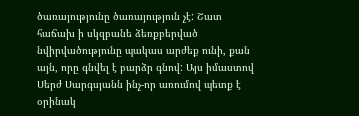ծառայությունը ծառայություն չէ: Շատ հաճախ ի սկզբանե ձեռքբերված նվիրվածությունը պակաս արժեք ունի, քան այն, որը գնվել է բարձր գնով: Այս իմաստով Սերժ Սարգսյանն ինչ-որ առումով պետք է օրինակ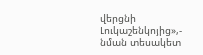վերցնի Լուկաշենկոյից»,- նման տեսակետ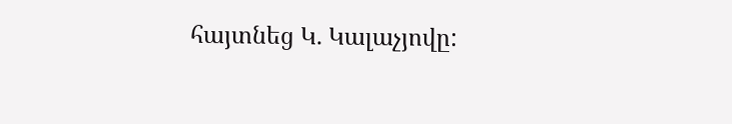հայտնեց Կ. Կալաչյովը: